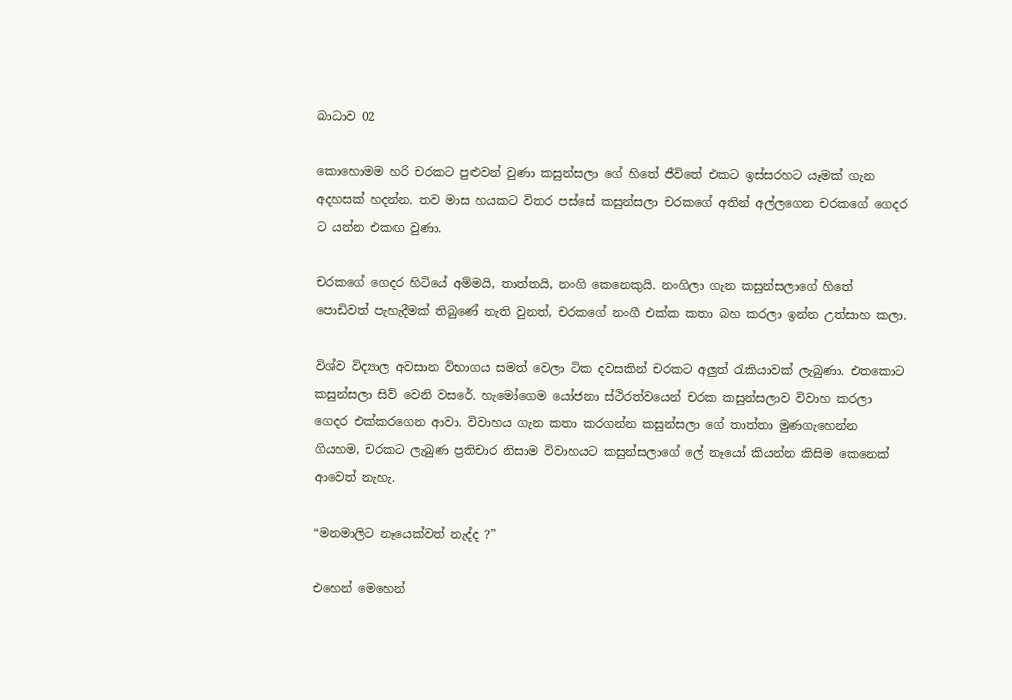බාධාව 02

කොහොමම හරි චරකට පුළුවන් වුණා කසුන්සලා ගේ හිතේ ජීවිතේ එකට ඉස්සරහට යෑමක් ගැන අදහසක් හදන්න. තව මාස හයකට විතර පස්සේ කසුන්සලා චරකගේ අතින් අල්ලගෙන චරකගේ ගෙදර ට යන්න එකඟ වුණා.

චරකගේ ගෙදර හිටියේ අම්මයි, තාත්තයි, නංගි කෙනෙකුයි. නංගිලා ගැන කසුන්සලාගේ හිතේ පොඩිවත් පැහැදීමක් තිබුණේ නැති වුනත්, චරකගේ නංගී එක්ක කතා බහ කරලා ඉන්න උත්සාහ කලා.

විශ්ව විද්‍යාල අවසාන විභාගය සමත් වෙලා ටික දවසකින් චරකට අලුත් රැකියාවක් ලැබුණා. එතකොට කසුන්සලා සිව් වෙනි වසරේ. හැමෝගෙම යෝජනා ස්ථිරත්වයෙන් චරක කසුන්සලාව විවාහ කරලා ගෙදර එක්කරගෙන ආවා. විවාහය ගැන කතා කරගන්න කසුන්සලා ගේ තාත්තා මුණගැහෙන්න ගියහම, චරකට ලැබුණ ප්‍රතිචාර නිසාම විවාහයට කසුන්සලාගේ ලේ නෑයෝ කියන්න කිසිම කෙනෙක් ආවෙත් නැහැ.

“මනමාලිට නෑයෙක්වත් නැද්ද ?”

එහෙන් මෙහෙන්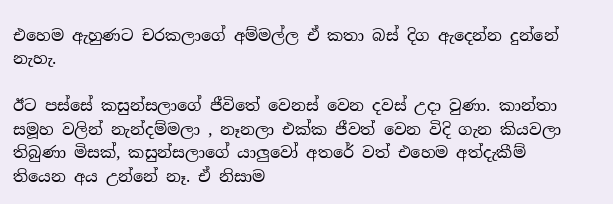එහෙම ඇහුණට චරකලාගේ අම්මල්ල ඒ කතා බස් දිග ඇදෙන්න දුන්නේ නැහැ.

ඊට පස්සේ කසුන්සලාගේ ජීවිතේ වෙනස් වෙන දවස් උදා වුණා. කාන්තා සමූහ වලින් නැන්දම්මලා , නෑනලා එක්ක ජීවත් වෙන විදි ගැන කියවලා තිබුණා මිසක්, කසුන්සලාගේ යාලුවෝ අතරේ වත් එහෙම අත්දැකීම් තියෙන අය උන්නේ නෑ. ඒ නිසාම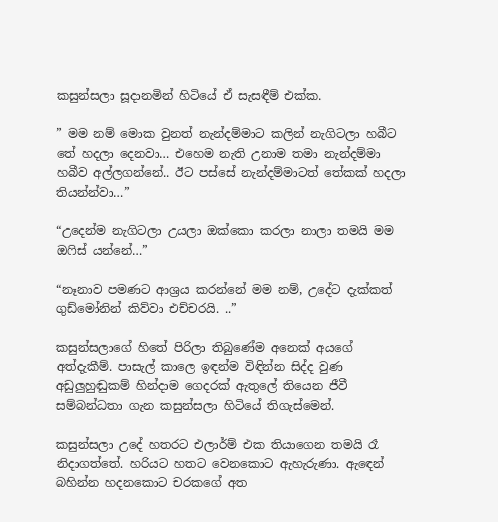කසුන්සලා සූදානමින් හිටියේ ඒ සැසඳීම් එක්ක.

” මම නම් මොක වුනත් නැන්දම්මාට කලින් නැගිටලා හබීට තේ හදලා දෙනවා… එහෙම නැති උනාම තමා නැන්දම්මා හබීව අල්ලගන්නේ.. ඊට පස්සේ නැන්දම්මාටත් තේකක් හදලා තියන්න්වා…”

“උදෙන්ම නැගිටලා උයලා ඔක්කො කරලා නාලා තමයි මම ඔෆිස් යන්නේ…”

“නෑනාව පමණට ආශ්‍රය කරන්නේ මම නම්, උදේට දැක්කත් ගුඩ්මෝනින් කිව්වා එච්චරයි. ..”

කසුන්සලාගේ හිතේ පිරිලා තිබුණේම අනෙක් අයගේ අත්දැකීම්. පාසැල් කාලෙ ඉඳන්ම විඳින්න සිද්ද වුණ අඩුලුහුඬුකම් හින්දාම ගෙදරක් ඇතුලේ තියෙන ජීවී සම්බන්ධතා ගැන කසුන්සලා හිටියේ තිගැස්මෙන්.

කසුන්සලා උදේ හතරට එලාර්ම් එක තියාගෙන තමයි රෑ නිදාගත්තේ. හරියට හතට වෙනකොට ඇහැරුණා. ඇඳෙන් බහින්න හදනකොට චරකගේ අත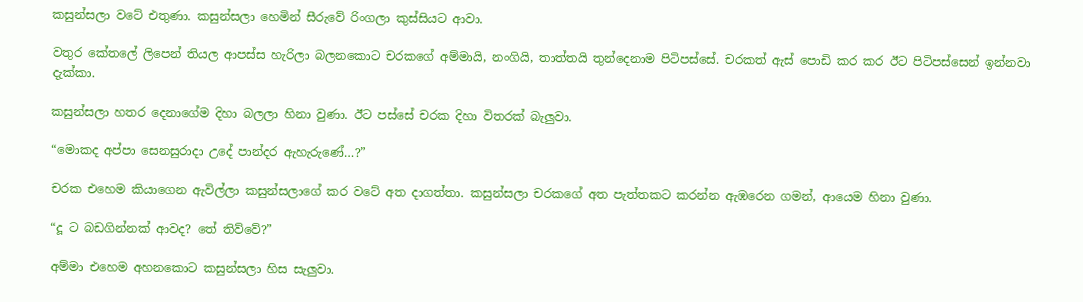කසුන්සලා වටේ එතුණා. කසුන්සලා හෙමින් සීරුවේ රිංගලා කුස්සියට ආවා.

වතුර කේතලේ ලිපෙන් තියල ආපස්ස හැරිලා බලනකොට චරකගේ අම්මායි, නංගියි, තාත්තයි තුන්දෙනාම පිටිපස්සේ. චරකත් ඇස් පොඩි කර කර ඊට පිටිපස්සෙන් ඉන්නවා දැක්කා.

කසුන්සලා හතර දෙනාගේම දිහා බලලා හිනා වුණා. ඊට පස්සේ චරක දිහා විතරක් බැලුවා.

“මොකද අප්පා සෙනසුරාදා උදේ පාන්දර ඇහැරුණේ…?”

චරක එහෙම කියාගෙන ඇවිල්ලා කසුන්සලාගේ කර වටේ අත දාගත්තා. කසුන්සලා චරකගේ අත පැත්තකට කරන්න ඇඹරෙන ගමන්, ආයෙම හිනා වුණා.

“දූ ට බඩගින්නක් ආවද? තේ තිව්වේ?”

අම්මා එහෙම අහනකොට කසුන්සලා හිස සැලුවා.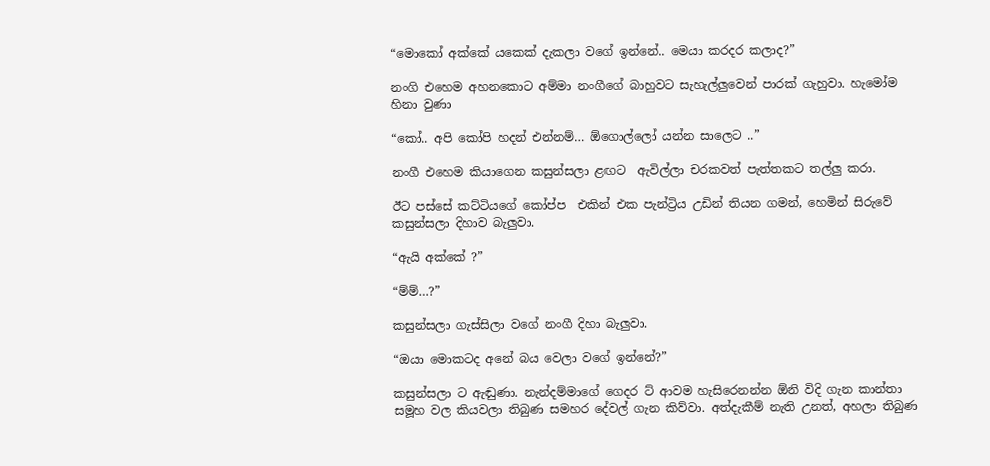“මොකෝ අක්කේ යකෙක් දැකලා වගේ ඉන්නේ.. මෙයා කරදර කලාද?”

නංගි එහෙම අහනකොට අම්මා නංගීගේ බාහුවට සැහැල්ලුවෙන් පාරක් ගැහුවා. හැමෝම හිනා වුණා

“කෝ.. අපි කෝපි හදන් එන්නම්… ඕගොල්ලෝ යන්න සාලෙට ..”

නංගී එහෙම කියාගෙන කසුන්සලා ළඟට  ඇවිල්ලා චරකවත් පැත්තකට තල්ලු කරා.

ඊට පස්සේ කට්ටියගේ කෝප්ප  එකින් එක පැන්ට්‍රිය උඩින් තියන ගමන්, හෙමින් සිරුවේ කසුන්සලා දිහාව බැලුවා.

“ඇයි අක්කේ ?”

“ම්ම්…?”

කසුන්සලා ගැස්සිලා වගේ නංගී දිහා බැලුවා.

“ඔයා මොකටද අනේ බය වෙලා වගේ ඉන්නේ?”

කසුන්සලා ට ඇඬුණා. නැන්දම්මාගේ ගෙදර ට් ආවම හැසිරෙනන්න ඕනි විදි ගැන කාන්තා සමූහ වල කියවලා තිබුණ සමහර දේවල් ගැන කිව්වා. අත්දැකීම් නැති උනත්, අහලා තිබුණ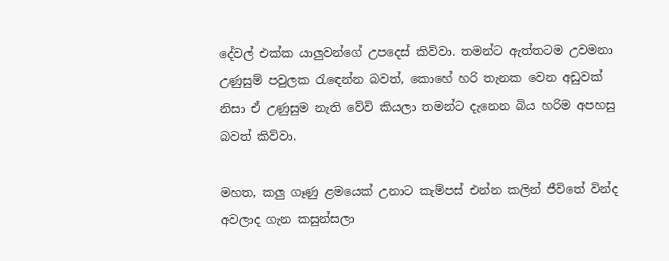දේවල් එක්ක යාලුවන්ගේ උපදෙස් කිව්වා. තමන්ට ඇත්තටම උවමනා උණුසුම් පවුලක රැඳෙන්න බවත්, කොහේ හරි තැනක වෙන අඩුවක් නිසා ඒ උණුසුම නැති වේවි කියලා තමන්ට දැනෙන බිය හරිම අපහසු බවත් කිව්වා.

මහත, කලු ගෑණු ළමයෙක් උනාට කැම්පස් එන්න කලින් ජීවිතේ වින්ද  අවලාද ගැන කසුන්සලා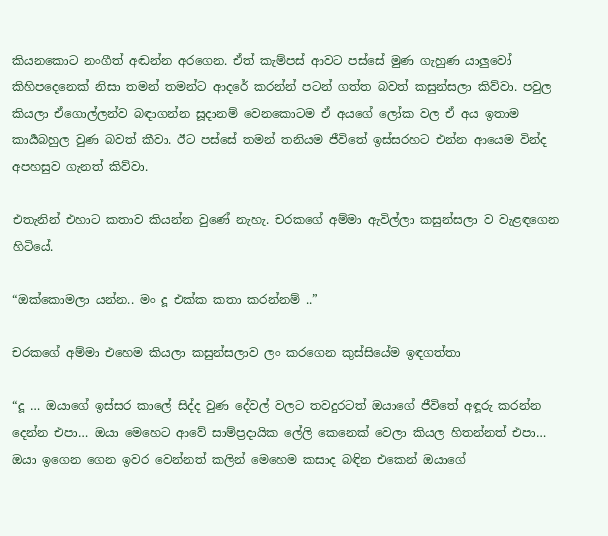කියනකොට නංගීත් අඬන්න අරගෙන. ඒත් කැම්පස් ආවට පස්සේ මුණ ගැහුණ යාලුවෝ කිහිපදෙනෙක් නිසා තමන් තමන්ට ආදරේ කරන්න් පටන් ගත්ත බවත් කසුන්සලා කිව්වා. පවුල කියලා ඒගොල්ලන්ව බඳාගන්න සූදානම් වෙනකොටම ඒ අයගේ ලෝක වල ඒ අය ඉතාම කාර්‍යබහුල වුණ බවත් කීවා. ඊට පස්සේ තමන් තනියම ජීවිතේ ඉස්සරහට එන්න ආයෙම වින්ද අපහසුව ගැනත් කිව්වා.

එතැනින් එහාට කතාව කියන්න වුණේ නැහැ. චරකගේ අම්මා ඇවිල්ලා කසුන්සලා ව වැළඳගෙන හිටියේ.

“ඔක්කොමලා යන්න.. මං දූ එක්ක කතා කරන්නම් ..”

චරකගේ අම්මා එහෙම කියලා කසුන්සලාව ලං කරගෙන කුස්සියේම ඉඳගත්තා

“දූ … ඔයාගේ ඉස්සර කාලේ සිද්ද වුණ දේවල් වලට තවදුරටත් ඔයාගේ ජීවිතේ අඳූරු කරන්න දෙන්න එපා… ඔයා මෙහෙට ආවේ සාම්ප්‍රදායික ලේලි කෙනෙක් වෙලා කියල හිතන්නත් එපා… ඔයා ඉගෙන ගෙන ඉවර වෙන්නත් කලින් මෙහෙම කසාද බඳින එකෙන් ඔයාගේ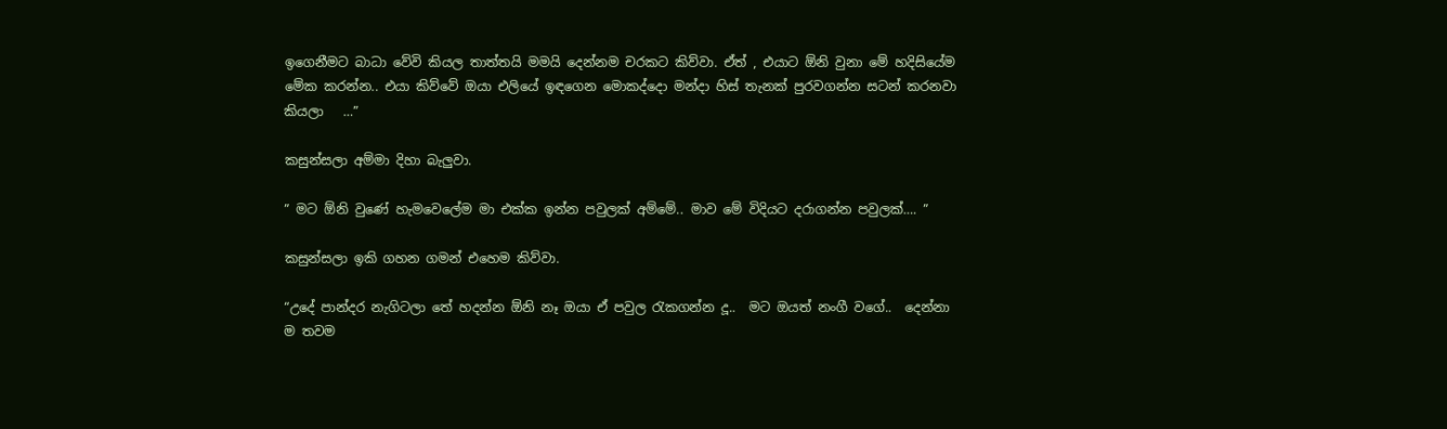ඉගෙනීමට බාධා වේවි කියල තාත්තයි මමයි දෙන්නම චරකට කිව්වා. ඒත් , එයාට ඕනි වුනා මේ හදිසියේම මේක කරන්න.. එයා කිව්වේ ඔයා එලියේ ඉඳගෙන මොකද්දො මන්දා හිස් තැනක් පුරවගන්න සටන් කරනවා කියලා   …”

කසුන්සලා අම්මා දිහා බැලුවා.

” මට ඕනි වුණේ හැමවෙලේම මා එක්ක ඉන්න පවුලක් අම්මේ.. මාව මේ විදියට දරාගන්න පවුලක්…. ”

කසුන්සලා ඉකි ගහන ගමන් එහෙම කිව්වා.

“උදේ පාන්දර නැගිටලා තේ හදන්න ඕනි නෑ ඔයා ඒ පවුල රැකගන්න දූ..  මට ඔයත් නංගී වගේ..  දෙන්නා ම තවම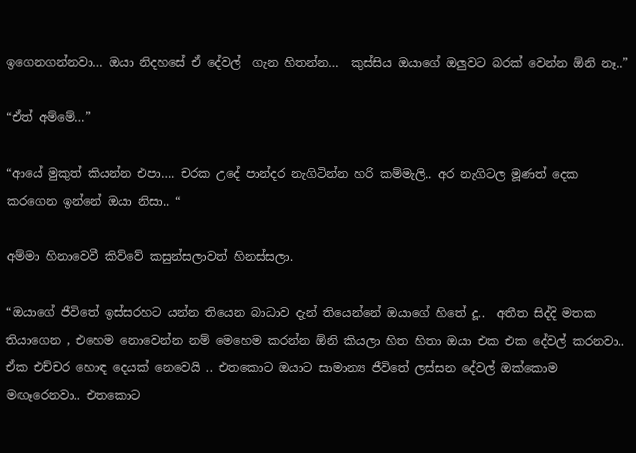ඉගෙනගන්නවා… ඔයා නිදහසේ ඒ දේවල්  ගැන හිතන්න…  කුස්සිය ඔයාගේ ඔලුවට බරක් වෙන්න ඕනි නෑ..”

“ඒත් අම්මේ…”

“ආයේ මුකුත් කියන්න එපා…. චරක උදේ පාන්දර නැගිටින්න හරි කම්මැලි.. අර නැගිටල මූණත් දෙක කරගෙන ඉන්නේ ඔයා නිසා.. “

අම්මා හිනාවෙවී කිව්වේ කසුන්සලාවත් හිනස්සලා.

“ඔයාගේ ජීවිතේ ඉස්සරහට යන්න තියෙන බාධාව දැන් තියෙන්නේ ඔයාගේ හිතේ දූ..  අතීත සිද්දි මතක තියාගෙන , එහෙම නොවෙන්න නම් මෙහෙම කරන්න ඕනි කියලා හිත හිතා ඔයා එක එක දේවල් කරනවා.. ඒක එච්චර හොඳ දෙයක් නෙවෙයි .. එතකොට ඔයාට සාමාන්‍ය ජීවිතේ ලස්සන දේවල් ඔක්කොම මඟෑරෙනවා.. එතකොට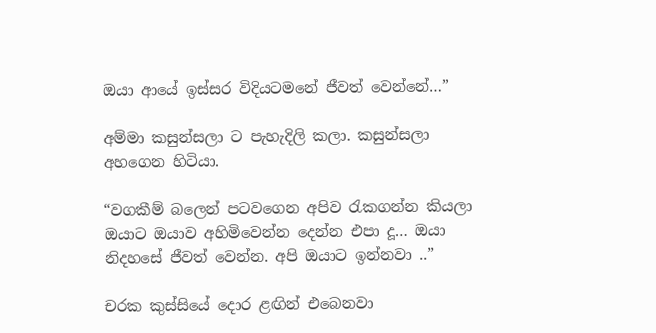ඔයා ආයේ ඉස්සර විදියටමනේ ජීවත් වෙන්නේ…”

අම්මා කසුන්සලා ට පැහැදිලි කලා. කසුන්සලා අහගෙන හිටියා.

“වගකීම් බලෙන් පටවගෙන අපිව රැකගන්න කියලා ඔයාට ඔයාව අහිමිවෙන්න දෙන්න එපා දූ… ඔයා නිදහසේ ජීවත් වෙන්න. අපි ඔයාට ඉන්නවා ..”

චරක කුස්සියේ දොර ළඟින් එබෙනවා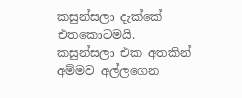කසුන්සලා දැක්කේ එතකොටමයි. කසුන්සලා එක අතකින් අම්මව අල්ලගෙන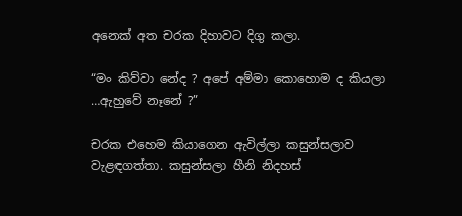අනෙක් අත චරක දිහාවට දිගු කලා.

“මං කිව්වා නේද ? අපේ අම්මා කොහොම ද කියලා …ඇහුවේ නෑනේ ?”

චරක එහෙම කියාගෙන ඇවිල්ලා කසුන්සලාව වැළඳගත්තා. කසුන්සලා හීනි නිදහස්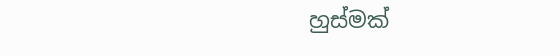හුස්මක්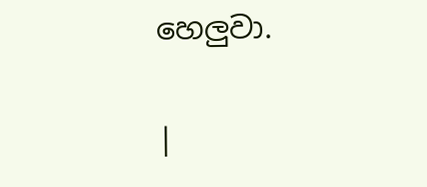හෙලුවා.

|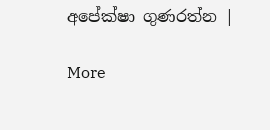අපේක්ෂා ගුණරත්න |

More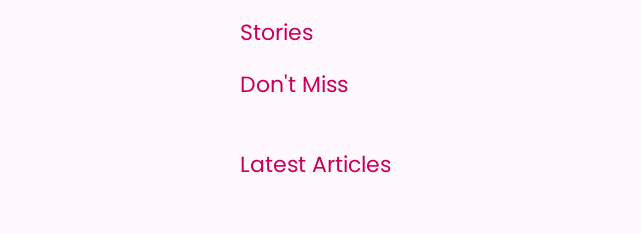Stories

Don't Miss


Latest Articles